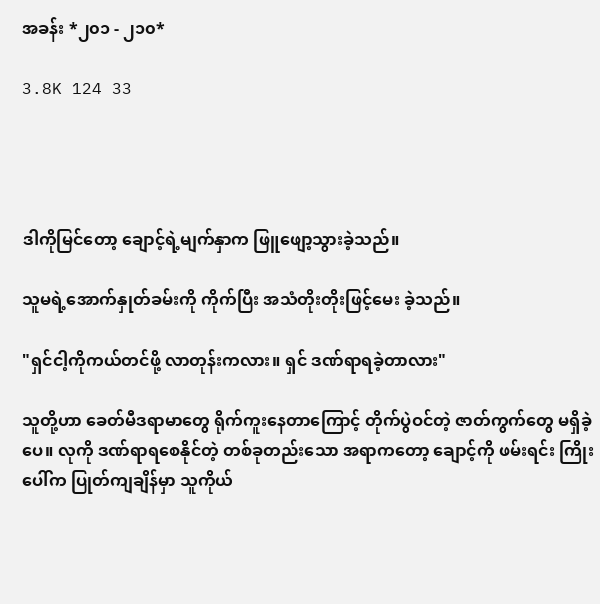အခန်း *၂၀၁ - ၂၁၀*

3.8K 124 33




ဒါကိုမြင်တော့ ချောင့်ရဲ့မျက်နှာက ဖြူဖျော့သွားခဲ့သည်။

သူမရဲ့အောက်နှုတ်ခမ်းကို ကိုက်ပြီး အသံတိုးတိုးဖြင့်မေး ခဲ့သည်။

"ရှင်ငါ့ကိုကယ်တင်ဖို့ လာတုန်းကလား။ ရှင် ဒဏ်ရာရခဲ့တာလား"

သူတို့ဟာ ခေတ်မီဒရာမာတွေ ရိုက်ကူးနေတာကြောင့် တိုက်ပွဲဝင်တဲ့ ဇာတ်ကွက်တွေ မရှိခဲ့ပေ။ လုကို ဒဏ်ရာရစေနိုင်တဲ့ တစ်ခုတည်းသော အရာကတော့ ချောင့်ကို ဖမ်းရင်း ကြိုးပေါ်က ပြုတ်ကျချိန်မှာ သူကိုယ်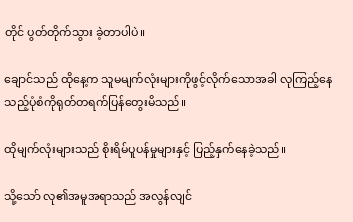တိုင် ပွတ်တိုက်သွား ခဲ့တာပါပဲ။

ချောင်သည် ထိုနေ့က သူမမျက်လုံးများကိုဖွင့်လိုက်သောအခါ လုကြည့်နေသည့်ပုံစံကိုရုတ်တရက်ပြန်တွေးမိသည်။

ထိုမျက်လုံးများသည် စိုးရိမ်ပူပန်မှုများနှင့် ပြည့်နှက်နေခဲ့သည်။

သို့သော် လု၏အမူအရာသည် အလွန်လျင်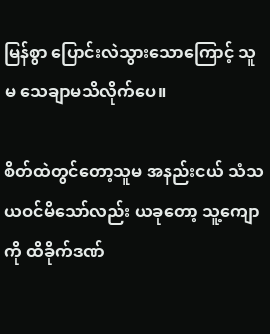မြန်စွာ ပြောင်းလဲသွားသောကြောင့် သူမ သေချာမသိလိုက်ပေ။

စိတ်ထဲတွင်တော့သူမ အနည်းငယ် သံသယဝင်မိသော်လည်း ယခုတော့ သူ့ကျောကို ထိခိုက်ဒဏ်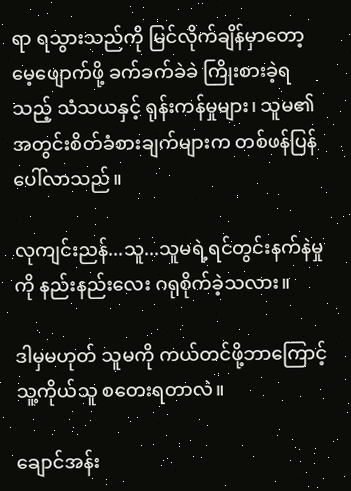ရာ ရသွားသည်ကို မြင်လိုက်ချိန်မှာတော့ မေ့ဖျောက်ဖို့ ခက်ခက်ခဲခဲ ကြိုးစားခဲ့ရသည့် သံသယနှင့် ရုန်းကန်မှုများ၊ သူမ၏ အတွင်းစိတ်ခံစားချက်များက တစ်ဖန်ပြန်ပေါ်လာသည်။

လုကျင်းညန်...သူ...သူမရဲ့ရင်တွင်းနက်နဲမှုကို နည်းနည်းလေး ဂရုစိုက်ခဲ့သလား။

ဒါမှမဟုတ် သူမကို ကယ်တင်ဖို့ဘာကြောင့် သူ့ကိုယ်သူ စတေးရတာလဲ။

ချောင်အန်း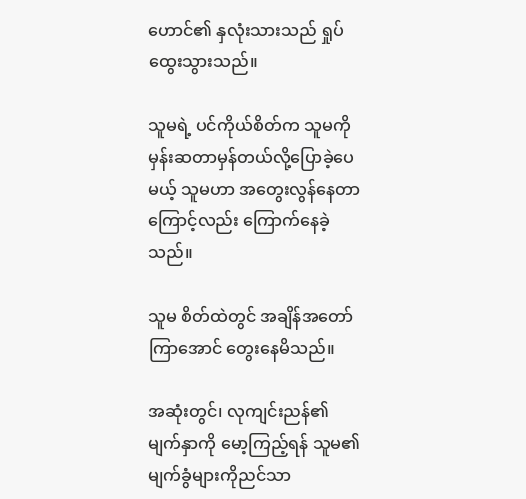ဟောင်၏ နှလုံးသားသည် ရှုပ်ထွေးသွားသည်။

သူမရဲ့ ပင်ကိုယ်စိတ်က သူမကို မှန်းဆတာမှန်တယ်လို့ပြောခဲ့ပေမယ့် သူမဟာ အတွေးလွန်နေတာကြောင့်လည်း ကြောက်‌နေခဲ့သည်။

သူမ စိတ်ထဲတွင် အချိန်အတော်ကြာအောင် တွေးနေမိသည်။

အဆုံးတွင်၊ လုကျင်းညန်၏ မျက်နှာကို မော့ကြည့်ရန် သူမ၏ မျက်ခွံများကိုညင်သာ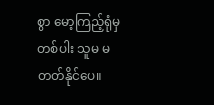စွာ မော့ကြည့်ရုံမှတစ်ပါး သူမ မတတ်နိုင်ပေ။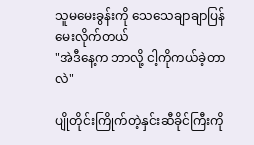သူမမေးခွန်းကို သေသေချာချာပြန်မေးလိုက်တယ်
"အဲဒီနေ့က ဘာလို့ ငါ့ကိုကယ်ခဲ့တာလဲ"

ပျိုတိုင်းကြိုက်တဲ့နှင်းဆီခိုင်ကြီးကို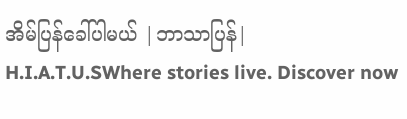အိမ်ပြန်ခေါ်ပါမယ် |ဘာသာပြန်| H.I.A.T.U.SWhere stories live. Discover now